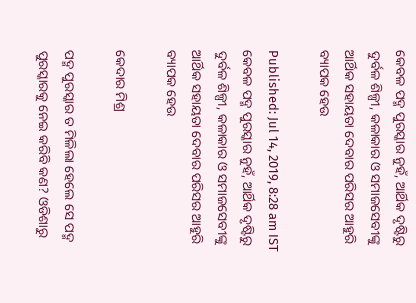କେବଳ ପଦ୍ମ ପୁରସ୍କାର ନୁହଁ, ଆର୍ଥିକ ଦୃଷ୍ଟିରୁ ଦୁର୍ବଳ ଶିଳ୍ପୀ, କଳାକାର ଓ ସମାଜସେବୀଙ୍କୁ ଆର୍ଥିକ ସହାୟତା ଦେବାର ପରିସର ଆହୁରି ବ୍ୟାପକ ହେଉ

Published: Jul 14, 2019, 8:28 am IST
କେବଳ ପଦ୍ମ ପୁରସ୍କାର ନୁହଁ, ଆର୍ଥିକ ଦୃଷ୍ଟିରୁ ଦୁର୍ବଳ ଶିଳ୍ପୀ, କଳାକାର ଓ ସମାଜସେବୀଙ୍କୁ ଆର୍ଥିକ ସହାୟତା ଦେବାର ପରିସର ଆହୁରି ବ୍ୟାପକ ହେଉ

କେଦାର ମିଶ୍ର

ପଦ୍ମ ପୁରସ୍କାର ତ ମିଳିଲା ହେଲେ ସେ ପଦ୍ମ ପୁରସ୍କାରକୁ ନେଇ କରିବି କଣ? ଓଡିଶାରୁ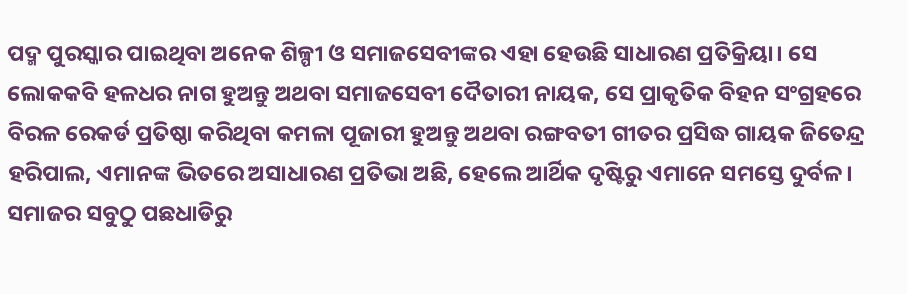ପଦ୍ମ ପୁରସ୍କାର ପାଇଥିବା ଅନେକ ଶିଳ୍ପୀ ଓ ସମାଜସେବୀଙ୍କର ଏହା ହେଉଛି ସାଧାରଣ ପ୍ରତିକ୍ରିୟା। ସେ ଲୋକକବି ହଳଧର ନାଗ ହୁଅନ୍ତୁ ଅଥବା ସମାଜସେବୀ ଦୈତାରୀ ନାୟକ, ସେ ପ୍ରାକୃତିକ ବିହନ ସଂଗ୍ରହରେ ବିରଳ ରେକର୍ଡ ପ୍ରତିଷ୍ଠା କରିଥିବା କମଳା ପୂଜାରୀ ହୁଅନ୍ତୁ ଅଥବା ରଙ୍ଗବତୀ ଗୀତର ପ୍ରସିଦ୍ଧ ଗାୟକ ଜିତେନ୍ଦ୍ର ହରିପାଲ, ଏମାନଙ୍କ ଭିତରେ ଅସାଧାରଣ ପ୍ରତିଭା ଅଛି, ହେଲେ ଆର୍ଥିକ ଦୃଷ୍ଟିରୁ ଏମାନେ ସମସ୍ତେ ଦୁର୍ବଳ। ସମାଜର ସବୁଠୁ ପଛଧାଡିରୁ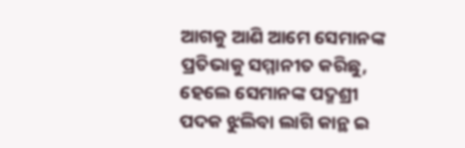ଆଗକୁ ଆଣି ଆମେ ସେମାନଙ୍କ ପ୍ରତିଭାକୁ ସମ୍ମାନୀତ କରିଛୁ, ହେଲେ ସେମାନଙ୍କ ପଦ୍ମଶ୍ରୀ ପଦକ ଝୁଲିବା ଲାଗି କାନ୍ଥ ଇ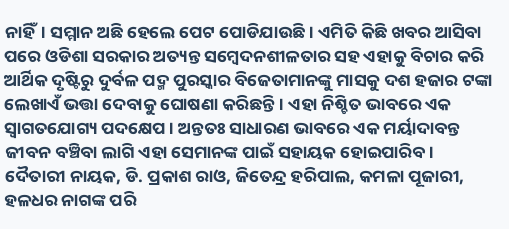ନାହିଁ। ସମ୍ମାନ ଅଛି ହେଲେ ପେଟ ପୋଡିଯାଉଛି। ଏମିତି କିଛି ଖବର ଆସିବା ପରେ ଓଡିଶା ସରକାର ଅତ୍ୟନ୍ତ ସମ୍ବେଦନଶୀଳତାର ସହ ଏହାକୁ ବିଚାର କରି ଆର୍ଥିକ ଦୃଷ୍ଟିରୁ ଦୁର୍ବଳ ପଦ୍ମ ପୁରସ୍କାର ବିଜେତାମାନଙ୍କୁ ମାସକୁ ଦଶ ହଜାର ଟଙ୍କା ଲେଖାଏଁ ଭତ୍ତା ଦେବାକୁ ଘୋଷଣା କରିଛନ୍ତି। ଏହା ନିଶ୍ଚିତ ଭାବରେ ଏକ ସ୍ବାଗତଯୋଗ୍ୟ ପଦକ୍ଷେପ। ଅନ୍ତତଃ ସାଧାରଣ ଭାବରେ ଏକ ମର୍ୟାଦାବନ୍ତ ଜୀବନ ବଞ୍ଚିବା ଲାଗି ଏହା ସେମାନଙ୍କ ପାଇଁ ସହାୟକ ହୋଇପାରିବ। ଦୈତାରୀ ନାୟକ, ଡି. ପ୍ରକାଶ ରାଓ, ଜିତେନ୍ଦ୍ର ହରିପାଲ, କମଳା ପୂଜାରୀ, ହଳଧର ନାଗଙ୍କ ପରି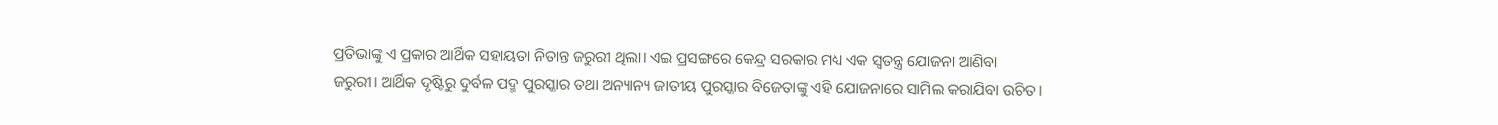ପ୍ରତିଭାଙ୍କୁ ଏ ପ୍ରକାର ଆର୍ଥିକ ସହାୟତା ନିତାନ୍ତ ଜରୁରୀ ଥିଲା। ଏଇ ପ୍ରସଙ୍ଗରେ କେନ୍ଦ୍ର ସରକାର ମଧ୍ୟ ଏକ ସ୍ଵତନ୍ତ୍ର ଯୋଜନା ଆଣିବା ଜରୁରୀ। ଆର୍ଥିକ ଦୃଷ୍ଟିରୁ ଦୁର୍ବଳ ପଦ୍ମ ପୁରସ୍କାର ତଥା ଅନ୍ୟାନ୍ୟ ଜାତୀୟ ପୁରସ୍କାର ବିଜେତାଙ୍କୁ ଏହି ଯୋଜନାରେ ସାମିଲ କରାଯିବା ଉଚିତ।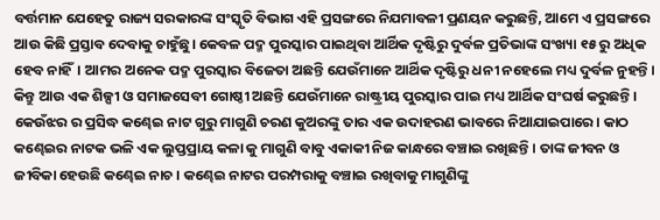ବର୍ତ୍ତମାନ ଯେହେତୁ ରାଜ୍ୟ ସରକାରଙ୍କ ସଂସ୍କୃତି ବିଭାଗ ଏହି ପ୍ରସଙ୍ଗରେ ନିଯମାବଳୀ ପ୍ରଣୟନ କରୁଛନ୍ତି, ଆମେ ଏ ପ୍ରସଙ୍ଗରେ ଆଉ କିଛି ପ୍ରସ୍ତାବ ଦେବାକୁ ଚାହୁଁଛୁ। କେବଳ ପଦ୍ମ ପୁରସ୍କାର ପାଇଥିବା ଆର୍ଥିକ ଦୃଷ୍ଟିରୁ ଦୁର୍ବଳ ପ୍ରତିଭାଙ୍କ ସଂଖ୍ୟା ୧୫ ରୁ ଅଧିକ ହେବ ନାହିଁ। ଆମର ଅନେକ ପଦ୍ମ ପୁରସ୍କାର ବିଜେତା ଅଛନ୍ତି ଯେଉଁମାନେ ଆର୍ଥିକ ଦୃଷ୍ଟିରୁ ଧନୀ ନହେଲେ ମଧ୍ୟ ଦୁର୍ବଳ ନୁହନ୍ତି। କିନ୍ତୁ ଆଉ ଏକ ଶିଳ୍ପୀ ଓ ସମାଜସେବୀ ଗୋଷ୍ଠୀ ଅଛନ୍ତି ଯେଉଁମାନେ ରାଷ୍ଟ୍ରୀୟ ପୁରସ୍କାର ପାଇ ମଧ୍ୟ ଆର୍ଥିକ ସଂଘର୍ଷ କରୁଛନ୍ତି। କେଉଁଝର ର ପ୍ରସିଦ୍ଧ କଣ୍ଢେଇ ନାଟ ଗୁରୁ ମାଗୁଣି ଚରଣ କୁଅରଙ୍କୁ ତାର ଏକ ଉଦାହରଣ ଭାବରେ ନିଆଯାଇପାରେ। କାଠ କଣ୍ଢେଇର ନାଟକ ଭଳି ଏକ ଲୁପ୍ତପ୍ରାୟ କଳା କୁ ମାଗୁଣି ବାବୁ ଏକାକୀ ନିଜ କାନ୍ଧରେ ବଞ୍ଚାଇ ରଖିଛନ୍ତି। ତାଙ୍କ ଜୀବନ ଓ ଜୀବିକା ହେଉଛି କଣ୍ଢେଇ ନାଚ। କଣ୍ଢେଇ ନାଟର ପରମ୍ପରାକୁ ବଞ୍ଚାଇ ରଖିବାକୁ ମାଗୁଣିଙ୍କୁ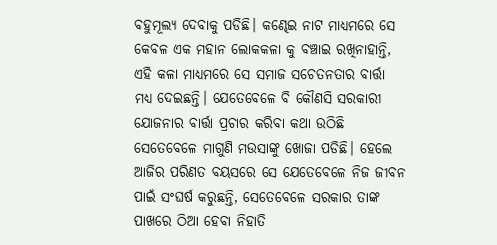ବହୁମୂଲ୍ୟ ଦେବାକୁ ପଡିଛି। କଣ୍ଢେଇ ନାଟ ମାଧ୍ୟମରେ ସେ କେବଳ ଏକ ମହାନ ଲୋକକଳା କୁ ବଞ୍ଚାଇ ରଖିନାହାନ୍ତି, ଏହି କଳା ମାଧ୍ୟମରେ ସେ ସମାଜ ସଚେତନତାର ବାର୍ତ୍ତା ମଧ୍ୟ ଦେଇଛନ୍ତି। ଯେତେବେଳେ ବି କୌଣସି ସରକାରୀ ଯୋଜନାର ବାର୍ତ୍ତା ପ୍ରଚାର କରିବା କଥା ଉଠିଛି ସେତେବେଳେ ମାଗୁଣି ମଉସାଙ୍କୁ ଖୋଜା ପଡିଛି। ହେଲେ ଆଜିର ପରିଣତ ବୟସରେ ସେ ଯେତେବେଳେ ନିଜ ଜୀବନ ପାଇଁ ସଂଘର୍ଷ କରୁଛନ୍ତି, ସେତେବେଳେ ସରକାର ତାଙ୍କ ପାଖରେ ଠିଆ ହେବା ନିହାତି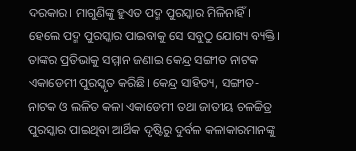ଦରକାର। ମାଗୁଣିଙ୍କୁ ହୁଏତ ପଦ୍ମ ପୁରସ୍କାର ମିଳିନାହିଁ। ହେଲେ ପଦ୍ମ ପୁରସ୍କାର ପାଇବାକୁ ସେ ସବୁଠୁ ଯୋଗ୍ୟ ବ୍ୟକ୍ତି। ତାଙ୍କର ପ୍ରତିଭାକୁ ସମ୍ମାନ ଜଣାଇ କେନ୍ଦ୍ର ସଙ୍ଗୀତ ନାଟକ ଏକାଡେମୀ ପୁରସ୍କୃତ କରିଛି। କେନ୍ଦ୍ର ସାହିତ୍ୟ, ସଙ୍ଗୀତ-ନାଟକ ଓ ଲଳିତ କଳା ଏକାଡେମୀ ତଥା ଜାତୀୟ ଚଳଚ୍ଚିତ୍ର ପୁରସ୍କାର ପାଇଥିବା ଆର୍ଥିକ ଦୃଷ୍ଟିରୁ ଦୁର୍ବଳ କଳାକାରମାନଙ୍କୁ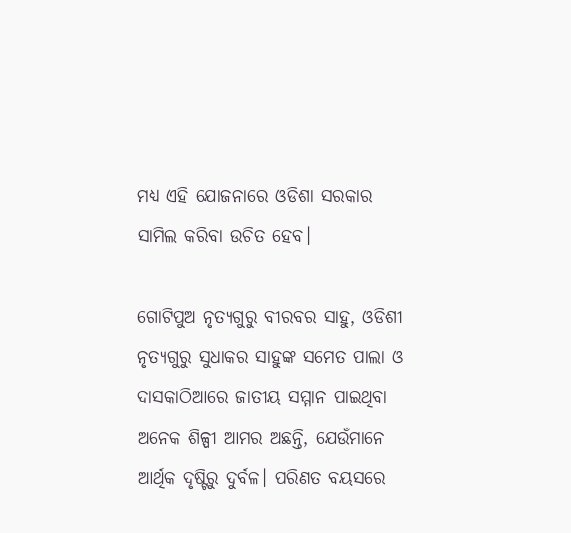ମଧ୍ୟ ଏହି ଯୋଜନାରେ ଓଡିଶା ସରକାର ସାମିଲ କରିବା ଉଚିତ ହେବ।

ଗୋଟିପୁଅ ନୃତ୍ୟଗୁରୁ ବୀରବର ସାହୁ, ଓଡିଶୀ ନୃତ୍ୟଗୁରୁ ସୁଧାକର ସାହୁଙ୍କ ସମେତ ପାଲା ଓ ଦାସକାଠିଆରେ ଜାତୀୟ ସମ୍ମାନ ପାଇଥିବା ଅନେକ ଶିଳ୍ପୀ ଆମର ଅଛନ୍ତି, ଯେଉଁମାନେ ଆର୍ଥିକ ଦୃଷ୍ଟିରୁ ଦୁର୍ବଳ। ପରିଣତ ବୟସରେ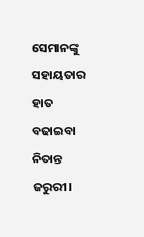ସେମାନଙ୍କୁ ସହାୟତାର ହାତ ବଢାଇବା ନିତାନ୍ତ ଜରୁରୀ।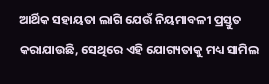ଆର୍ଥିକ ସହାୟତା ଲାଗି ଯେଉଁ ନିୟମାବଳୀ ପ୍ରସ୍ତୁତ କରାଯାଉଛି, ସେଥିରେ ଏହି ଯୋଗ୍ୟତାକୁ ମଧ୍ୟ ସାମିଲ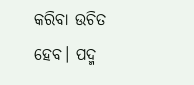କରିବା ଉଚିତ ହେବ। ପଦ୍ମ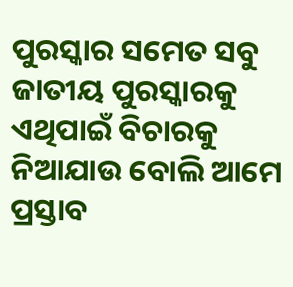ପୁରସ୍କାର ସମେତ ସବୁ ଜାତୀୟ ପୁରସ୍କାରକୁ ଏଥିପାଇଁ ବିଚାରକୁ ନିଆଯାଉ ବୋଲି ଆମେ ପ୍ରସ୍ତାବ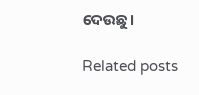ଦେଉଛୁ।

Related posts